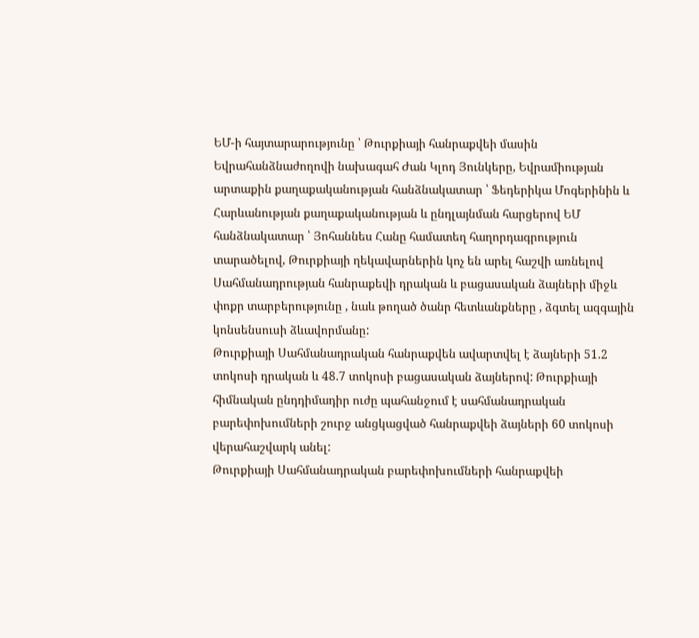ԵՄ-ի հայտարարությունը ՝ Թուրքիայի հանրաքվեի մասին
Եվրահանձնաժողովի նախագահ Ժան Կլոդ Յունկերը, Եվրամիության արտաքին քաղաքականության հանձնակատար ՝ Ֆեդերիկա Մոգերինին և Հարևանության քաղաքականության և ընդլայնման հարցերով ԵՄ հանձնակատար ՝ Յոհաննես Հանը համատեղ հաղորդագրություն տարածելով, Թուրքիայի ղեկավարներին կոչ են արել հաշվի առնելով Սահմանադրության հանրաքեվի դրական և բացասական ձայների միջև փոքր տարբերությունը , նաև թողած ծանր հետևանքները , ձգտել ազգային կոնսենսուսի ձևավորմանը:
Թուրքիայի Սահմանադրական հանրաքվեն ավարտվել է ձայների 51.2 տոկոսի դրական և 48.7 տոկոսի բացասական ձայներով: Թուրքիայի հիմնական ընդդիմադիր ուժը պահանջում է սահմանադրական բարեփոխումների շուրջ անցկացված հանրաքվեի ձայների 60 տոկոսի վերահաշվարկ անել:
Թուրքիայի Սահմանադրական բարեփոխումների հանրաքվեի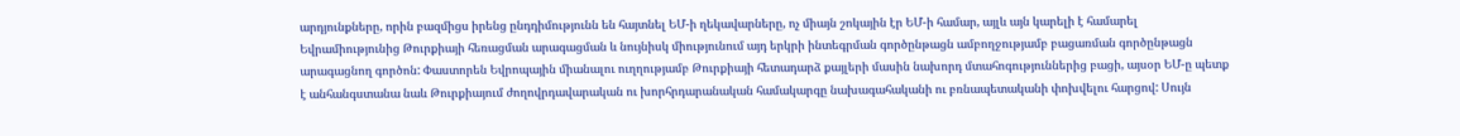արդյունքները, որին բազմիցս իրենց ընդդիմությունն են հայտնել ԵՄ-ի ղեկավարները, ոչ միայն շոկային էր ԵՄ-ի համար, այլև այն կարելի է համարել Եվրամիությունից Թուրքիայի հեռացման արագացման և նույնիսկ միությունում այդ երկրի ինտեգրման գործընթացն ամբողջությամբ բացառման գործընթացն արագացնող գործոն: Փաստորեն Եվրոպային միանալու ուղղությամբ Թուրքիայի հետադարձ քայլերի մասին նախորդ մտահոգություններից բացի, այսօր ԵՄ-ը պետք է անհանգստանա նաև Թուրքիայում ժողովրդավարական ու խորհրդարանական համակարգը նախագահականի ու բռնապետականի փոխվելու հարցով: Սույն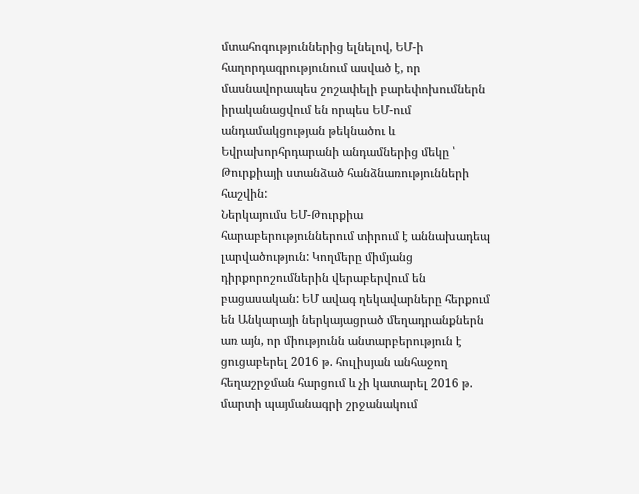մտահոգություններից ելնելով, ԵՄ-ի հաղորդագրությունում ասված է, որ մասնավորապես շոշափելի բարեփոխումներն իրականացվում են որպես ԵՄ-ում անդամակցության թեկնածու և Եվրախորհրդարանի անդամներից մեկը ՝ Թուրքիայի ստանձած հանձնառությունների հաշվին:
Ներկայումս ԵՄ-Թուրքիա հարաբերություններում տիրում է աննախադեպ լարվածություն: Կողմերը միմյանց դիրքորոշումներին վերաբերվում են բացասական: ԵՄ ավագ ղեկավարները հերքում են Անկարայի ներկայացրած մեղադրանքներն առ այն, որ միությունն անտարբերություն է ցուցաբերել 2016 թ. հուլիսյան անհաջող հեղաշրջման հարցում և չի կատարել 2016 թ. մարտի պայմանագրի շրջանակում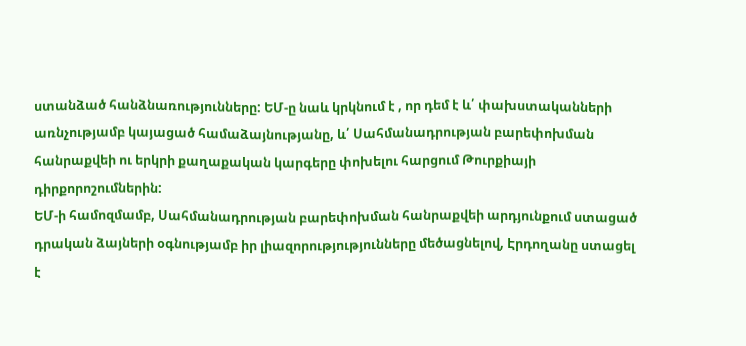ստանձած հանձնառությունները: ԵՄ-ը նաև կրկնում է , որ դեմ է և՛ փախստականների առնչությամբ կայացած համաձայնությանը, և՛ Սահմանադրության բարեփոխման հանրաքվեի ու երկրի քաղաքական կարգերը փոխելու հարցում Թուրքիայի դիրքորոշումներին:
ԵՄ-ի համոզմամբ, Սահմանադրության բարեփոխման հանրաքվեի արդյունքում ստացած դրական ձայների օգնությամբ իր լիազորությությունները մեծացնելով, Էրդողանը ստացել է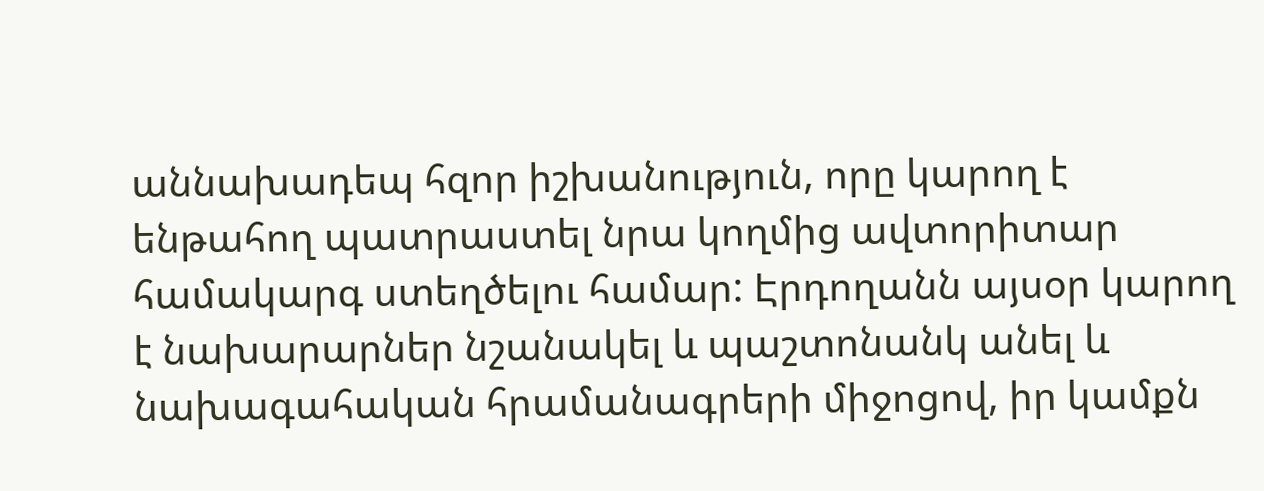աննախադեպ հզոր իշխանություն, որը կարող է ենթահող պատրաստել նրա կողմից ավտորիտար համակարգ ստեղծելու համար: Էրդողանն այսօր կարող է նախարարներ նշանակել և պաշտոնանկ անել և նախագահական հրամանագրերի միջոցով, իր կամքն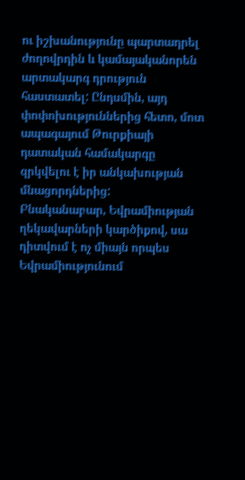ու իշխանությունը պարտադրել ժողովրդին և կամայականորեն արտակարգ դրություն հաստատել: Ընդսմին, այդ փոփոխություններից հետո, մոտ ապագայում Թուրքիայի դատական համակարգը զրկվելու է իր անկախության մնացորդներից:
Բնականաբար, Եվրամիության ղեկավարների կարծիքով, սա դիտվում է ոչ միայն որպես Եվրամիությունում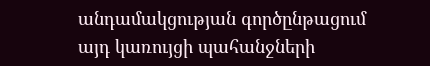անդամակցության գործընթացում այդ կառույցի պահանջների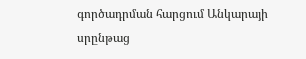գործադրման հարցում Անկարայի սրընթաց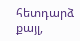հետդարձ քայլ,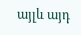այլև այդ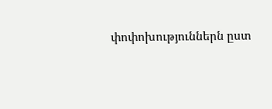փոփոխություններն ըստ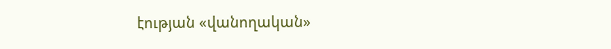էության «վանողական»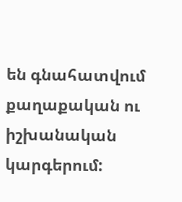են գնահատվում քաղաքական ու իշխանական կարգերում: